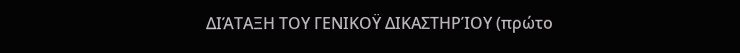ΔΙΆΤΑΞΗ ΤΟΥ ΓΕΝΙΚΟΫ ΔΙΚΑΣΤΗΡΊΟΥ (πρώτο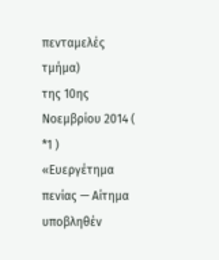πενταμελές τμήμα)
της 10ης Νοεμβρίου 2014 ( *1 )
«Ευεργέτημα πενίας — Αίτημα υποβληθέν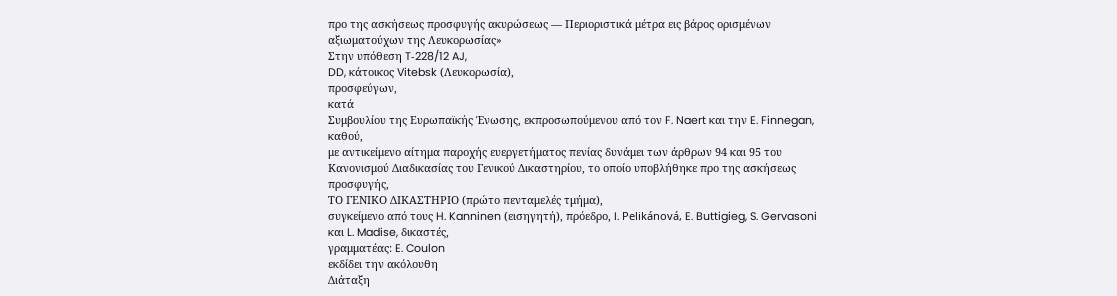προ της ασκήσεως προσφυγής ακυρώσεως — Περιοριστικά μέτρα εις βάρος ορισμένων αξιωματούχων της Λευκορωσίας»
Στην υπόθεση T‑228/12 AJ,
DD, κάτοικος Vitebsk (Λευκορωσία),
προσφεύγων,
κατά
Συμβουλίου της Ευρωπαϊκής Ένωσης, εκπροσωπούμενου από τον F. Naert και την E. Finnegan,
καθού,
με αντικείμενο αίτημα παροχής ευεργετήματος πενίας δυνάμει των άρθρων 94 και 95 του Κανονισμού Διαδικασίας του Γενικού Δικαστηρίου, το οποίο υποβλήθηκε προ της ασκήσεως προσφυγής,
ΤΟ ΓΕΝΙΚΟ ΔΙΚΑΣΤΗΡΙΟ (πρώτο πενταμελές τμήμα),
συγκείμενο από τους H. Kanninen (εισηγητή), πρόεδρο, I. Pelikánová, E. Buttigieg, S. Gervasoni και L. Madise, δικαστές,
γραμματέας: E. Coulon
εκδίδει την ακόλουθη
Διάταξη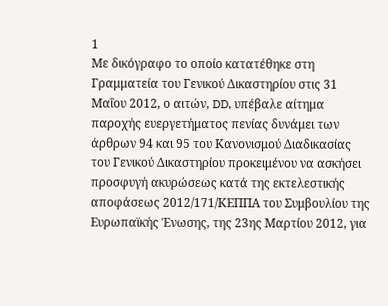1
Με δικόγραφο το οποίο κατατέθηκε στη Γραμματεία του Γενικού Δικαστηρίου στις 31 Μαΐου 2012, ο αιτών, DD, υπέβαλε αίτημα παροχής ευεργετήματος πενίας δυνάμει των άρθρων 94 και 95 του Κανονισμού Διαδικασίας του Γενικού Δικαστηρίου προκειμένου να ασκήσει προσφυγή ακυρώσεως κατά της εκτελεστικής αποφάσεως 2012/171/ΚΕΠΠΑ του Συμβουλίου της Ευρωπαϊκής Ένωσης, της 23ης Μαρτίου 2012, για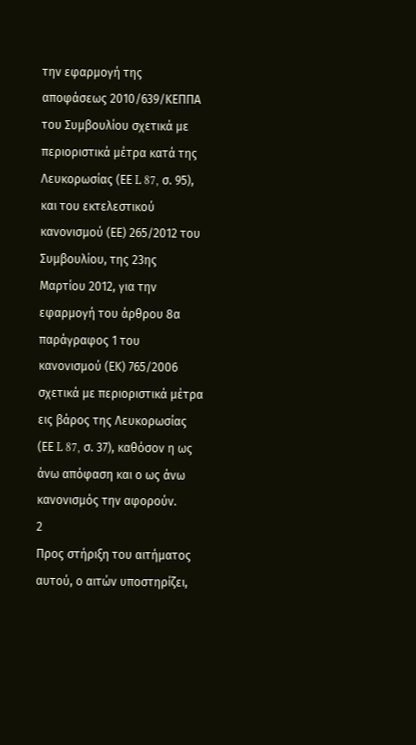την εφαρμογή της αποφάσεως 2010/639/ΚΕΠΠΑ του Συμβουλίου σχετικά με περιοριστικά μέτρα κατά της Λευκορωσίας (ΕΕ L 87, σ. 95), και του εκτελεστικού κανονισμού (ΕΕ) 265/2012 του Συμβουλίου, της 23ης Μαρτίου 2012, για την εφαρμογή του άρθρου 8α παράγραφος 1 του κανονισμού (ΕΚ) 765/2006 σχετικά με περιοριστικά μέτρα εις βάρος της Λευκορωσίας (ΕΕ L 87, σ. 37), καθόσον η ως άνω απόφαση και ο ως άνω κανονισμός την αφορούν.
2
Προς στήριξη του αιτήματος αυτού, ο αιτών υποστηρίζει,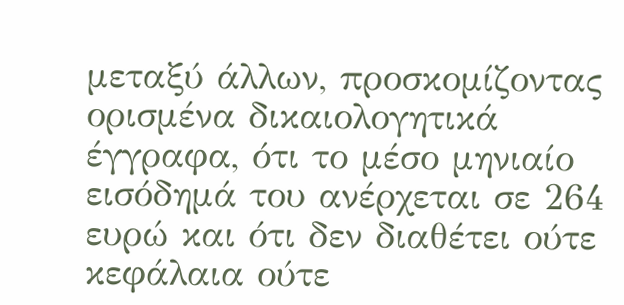μεταξύ άλλων, προσκομίζοντας ορισμένα δικαιολογητικά έγγραφα, ότι το μέσο μηνιαίο εισόδημά του ανέρχεται σε 264 ευρώ και ότι δεν διαθέτει ούτε κεφάλαια ούτε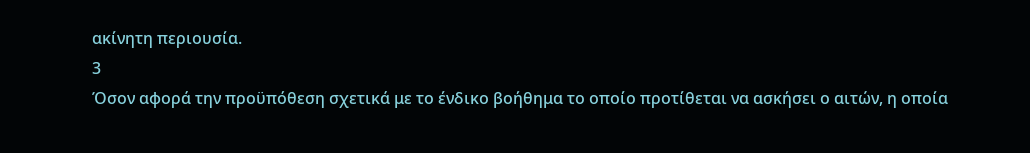ακίνητη περιουσία.
3
Όσον αφορά την προϋπόθεση σχετικά με το ένδικο βοήθημα το οποίο προτίθεται να ασκήσει ο αιτών, η οποία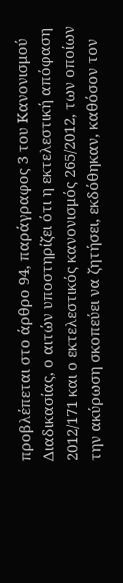προβλέπεται στο άρθρο 94, παράγραφος 3 του Κανονισμού Διαδικασίας, ο αιτών υποστηρίζει ότι η εκτελεστική απόφαση 2012/171 και ο εκτελεστικός κανονισμός 265/2012, των οποίων την ακύρωση σκοπεύει να ζητήσει, εκδόθηκαν, καθόσον τον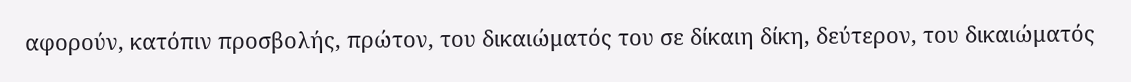αφορούν, κατόπιν προσβολής, πρώτον, του δικαιώματός του σε δίκαιη δίκη, δεύτερον, του δικαιώματός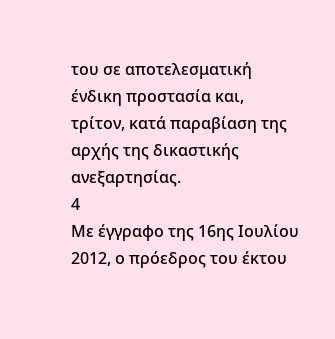του σε αποτελεσματική ένδικη προστασία και, τρίτον, κατά παραβίαση της αρχής της δικαστικής ανεξαρτησίας.
4
Με έγγραφο της 16ης Ιουλίου 2012, ο πρόεδρος του έκτου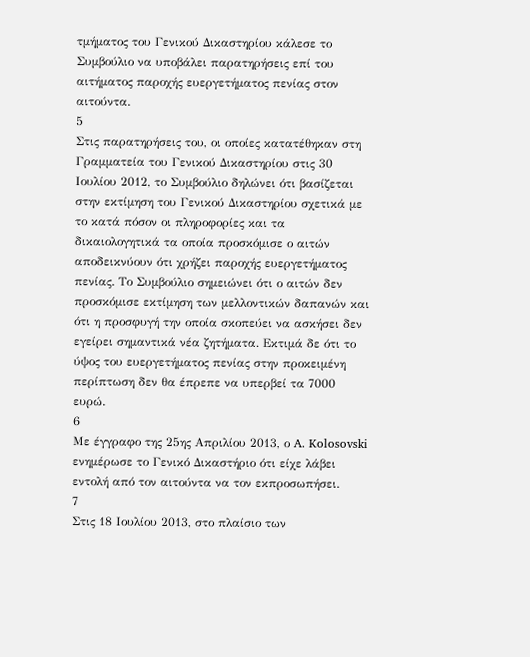τμήματος του Γενικού Δικαστηρίου κάλεσε το Συμβούλιο να υποβάλει παρατηρήσεις επί του αιτήματος παροχής ευεργετήματος πενίας στον αιτούντα.
5
Στις παρατηρήσεις του, οι οποίες κατατέθηκαν στη Γραμματεία του Γενικού Δικαστηρίου στις 30 Ιουλίου 2012, το Συμβούλιο δηλώνει ότι βασίζεται στην εκτίμηση του Γενικού Δικαστηρίου σχετικά με το κατά πόσον οι πληροφορίες και τα δικαιολογητικά τα οποία προσκόμισε ο αιτών αποδεικνύουν ότι χρήζει παροχής ευεργετήματος πενίας. Το Συμβούλιο σημειώνει ότι ο αιτών δεν προσκόμισε εκτίμηση των μελλοντικών δαπανών και ότι η προσφυγή την οποία σκοπεύει να ασκήσει δεν εγείρει σημαντικά νέα ζητήματα. Εκτιμά δε ότι το ύψος του ευεργετήματος πενίας στην προκειμένη περίπτωση δεν θα έπρεπε να υπερβεί τα 7000 ευρώ.
6
Mε έγγραφο της 25ης Απριλίου 2013, ο A. Kolosovski ενημέρωσε το Γενικό Δικαστήριο ότι είχε λάβει εντολή από τον αιτούντα να τον εκπροσωπήσει.
7
Στις 18 Ιουλίου 2013, στο πλαίσιο των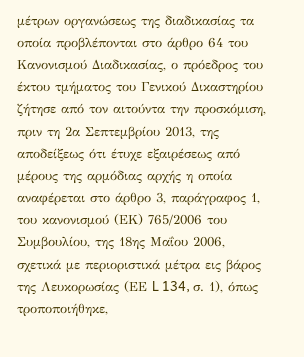μέτρων οργανώσεως της διαδικασίας τα οποία προβλέπονται στο άρθρο 64 του Κανονισμού Διαδικασίας, ο πρόεδρος του έκτου τμήματος του Γενικού Δικαστηρίου ζήτησε από τον αιτούντα την προσκόμιση, πριν τη 2α Σεπτεμβρίου 2013, της αποδείξεως ότι έτυχε εξαιρέσεως από μέρους της αρμόδιας αρχής η οποία αναφέρεται στο άρθρο 3, παράγραφος 1, του κανονισμού (ΕΚ) 765/2006 του Συμβουλίου, της 18ης Μαΐου 2006, σχετικά με περιοριστικά μέτρα εις βάρος της Λευκορωσίας (ΕΕ L 134, σ. 1), όπως τροποποιήθηκε,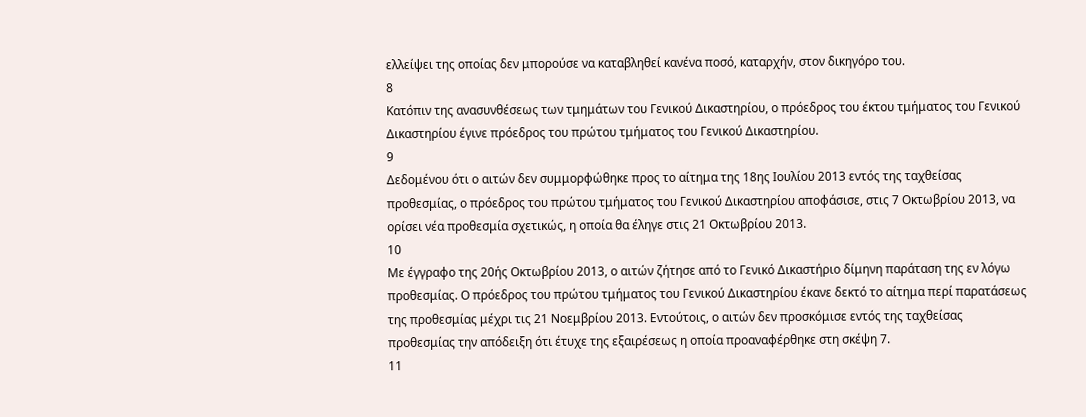ελλείψει της οποίας δεν μπορούσε να καταβληθεί κανένα ποσό, καταρχήν, στον δικηγόρο του.
8
Κατόπιν της ανασυνθέσεως των τμημάτων του Γενικού Δικαστηρίου, ο πρόεδρος του έκτου τμήματος του Γενικού Δικαστηρίου έγινε πρόεδρος του πρώτου τμήματος του Γενικού Δικαστηρίου.
9
Δεδομένου ότι ο αιτών δεν συμμορφώθηκε προς το αίτημα της 18ης Ιουλίου 2013 εντός της ταχθείσας προθεσμίας, ο πρόεδρος του πρώτου τμήματος του Γενικού Δικαστηρίου αποφάσισε, στις 7 Οκτωβρίου 2013, να ορίσει νέα προθεσμία σχετικώς, η οποία θα έληγε στις 21 Οκτωβρίου 2013.
10
Με έγγραφο της 20ής Οκτωβρίου 2013, ο αιτών ζήτησε από το Γενικό Δικαστήριο δίμηνη παράταση της εν λόγω προθεσμίας. Ο πρόεδρος του πρώτου τμήματος του Γενικού Δικαστηρίου έκανε δεκτό το αίτημα περί παρατάσεως της προθεσμίας μέχρι τις 21 Νοεμβρίου 2013. Εντούτοις, ο αιτών δεν προσκόμισε εντός της ταχθείσας προθεσμίας την απόδειξη ότι έτυχε της εξαιρέσεως η οποία προαναφέρθηκε στη σκέψη 7.
11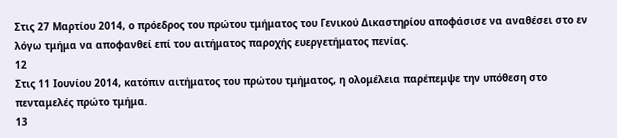Στις 27 Μαρτίου 2014, ο πρόεδρος του πρώτου τμήματος του Γενικού Δικαστηρίου αποφάσισε να αναθέσει στο εν λόγω τμήμα να αποφανθεί επί του αιτήματος παροχής ευεργετήματος πενίας.
12
Στις 11 Ιουνίου 2014, κατόπιν αιτήματος του πρώτου τμήματος, η ολομέλεια παρέπεμψε την υπόθεση στο πενταμελές πρώτο τμήμα.
13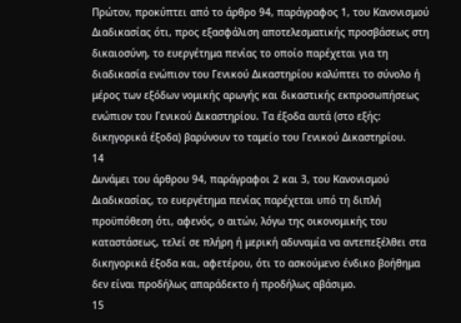Πρώτον, προκύπτει από το άρθρο 94, παράγραφος 1, του Κανονισμού Διαδικασίας ότι, προς εξασφάλιση αποτελεσματικής προσβάσεως στη δικαιοσύνη, το ευεργέτημα πενίας το οποίο παρέχεται για τη διαδικασία ενώπιον του Γενικού Δικαστηρίου καλύπτει το σύνολο ή μέρος των εξόδων νομικής αρωγής και δικαστικής εκπροσωπήσεως ενώπιον του Γενικού Δικαστηρίου. Τα έξοδα αυτά (στο εξής: δικηγορικά έξοδα) βαρύνουν το ταμείο του Γενικού Δικαστηρίου.
14
Δυνάμει του άρθρου 94, παράγραφοι 2 και 3, του Κανονισμού Διαδικασίας, το ευεργέτημα πενίας παρέχεται υπό τη διπλή προϋπόθεση ότι, αφενός, ο αιτών, λόγω της οικονομικής του καταστάσεως, τελεί σε πλήρη ή μερική αδυναμία να αντεπεξέλθει στα δικηγορικά έξοδα και, αφετέρου, ότι το ασκούμενο ένδικο βοήθημα δεν είναι προδήλως απαράδεκτο ή προδήλως αβάσιμο.
15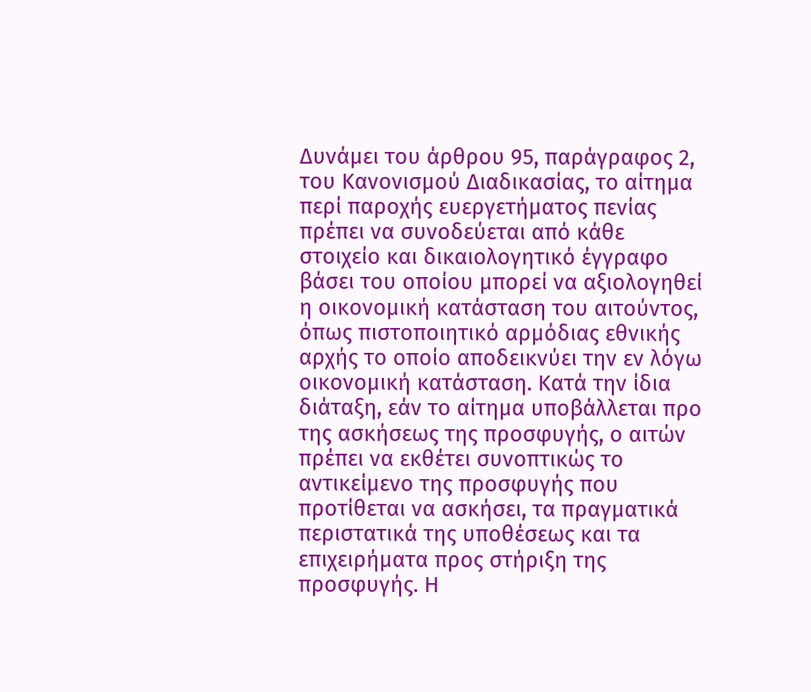Δυνάμει του άρθρου 95, παράγραφος 2, του Κανονισμού Διαδικασίας, το αίτημα περί παροχής ευεργετήματος πενίας πρέπει να συνοδεύεται από κάθε στοιχείο και δικαιολογητικό έγγραφο βάσει του οποίου μπορεί να αξιολογηθεί η οικονομική κατάσταση του αιτούντος, όπως πιστοποιητικό αρμόδιας εθνικής αρχής το οποίο αποδεικνύει την εν λόγω οικονομική κατάσταση. Κατά την ίδια διάταξη, εάν το αίτημα υποβάλλεται προ της ασκήσεως της προσφυγής, ο αιτών πρέπει να εκθέτει συνοπτικώς το αντικείμενο της προσφυγής που προτίθεται να ασκήσει, τα πραγματικά περιστατικά της υποθέσεως και τα επιχειρήματα προς στήριξη της προσφυγής. Η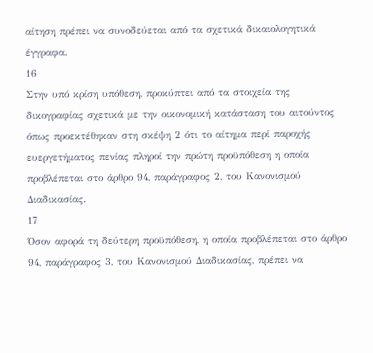αίτηση πρέπει να συνοδεύεται από τα σχετικά δικαιολογητικά έγγραφα.
16
Στην υπό κρίση υπόθεση, προκύπτει από τα στοιχεία της δικογραφίας σχετικά με την οικονομική κατάσταση του αιτούντος όπως προεκτέθηκαν στη σκέψη 2 ότι το αίτημα περί παροχής ευεργετήματος πενίας πληροί την πρώτη προϋπόθεση η οποία προβλέπεται στο άρθρο 94, παράγραφος 2, του Κανονισμού Διαδικασίας.
17
Όσον αφορά τη δεύτερη προϋπόθεση, η οποία προβλέπεται στο άρθρο 94, παράγραφος 3, του Κανονισμού Διαδικασίας, πρέπει να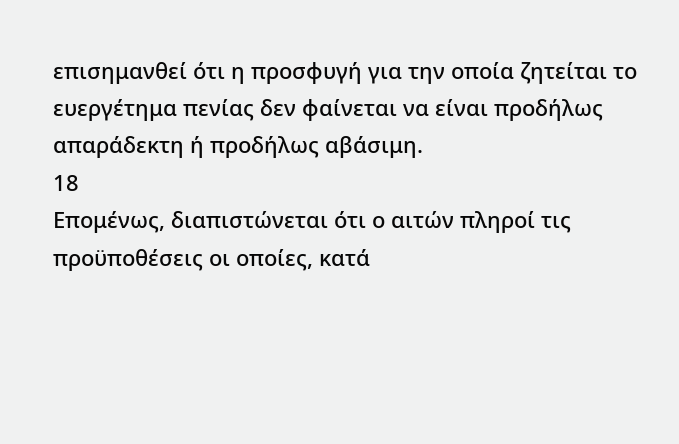επισημανθεί ότι η προσφυγή για την οποία ζητείται το ευεργέτημα πενίας δεν φαίνεται να είναι προδήλως απαράδεκτη ή προδήλως αβάσιμη.
18
Επομένως, διαπιστώνεται ότι ο αιτών πληροί τις προϋποθέσεις οι οποίες, κατά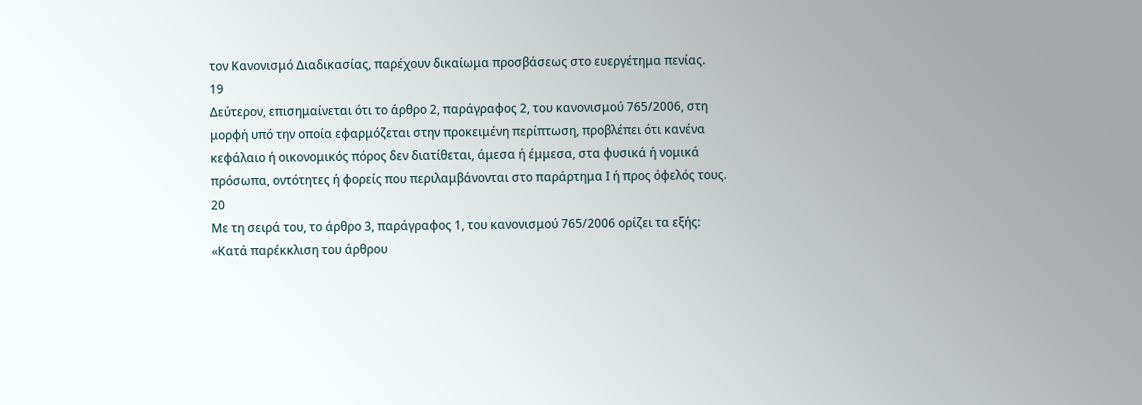τον Κανονισμό Διαδικασίας, παρέχουν δικαίωμα προσβάσεως στο ευεργέτημα πενίας.
19
Δεύτερον, επισημαίνεται ότι το άρθρο 2, παράγραφος 2, του κανονισμού 765/2006, στη μορφή υπό την οποία εφαρμόζεται στην προκειμένη περίπτωση, προβλέπει ότι κανένα κεφάλαιο ή οικονομικός πόρος δεν διατίθεται, άμεσα ή έμμεσα, στα φυσικά ή νομικά πρόσωπα, οντότητες ή φορείς που περιλαμβάνονται στο παράρτημα Ι ή προς όφελός τους.
20
Με τη σειρά του, το άρθρο 3, παράγραφος 1, του κανονισμού 765/2006 ορίζει τα εξής:
«Κατά παρέκκλιση του άρθρου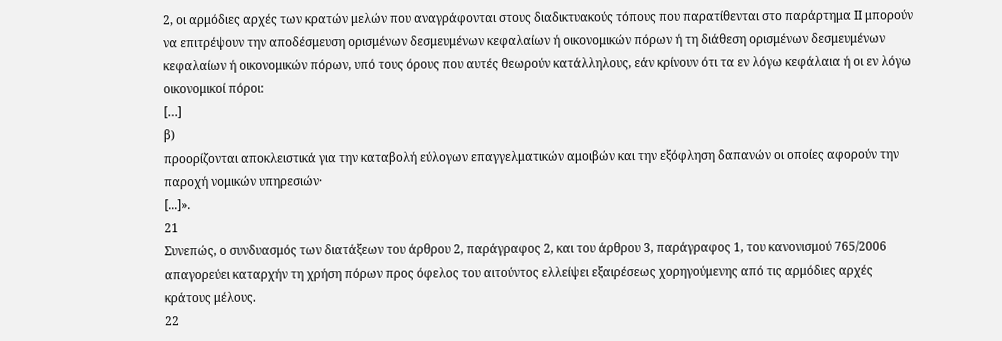2, οι αρμόδιες αρχές των κρατών μελών που αναγράφονται στους διαδικτυακούς τόπους που παρατίθενται στο παράρτημα ΙΙ μπορούν να επιτρέψουν την αποδέσμευση ορισμένων δεσμευμένων κεφαλαίων ή οικονομικών πόρων ή τη διάθεση ορισμένων δεσμευμένων κεφαλαίων ή οικονομικών πόρων, υπό τους όρους που αυτές θεωρούν κατάλληλους, εάν κρίνουν ότι τα εν λόγω κεφάλαια ή οι εν λόγω οικονομικοί πόροι:
[…]
β)
προορίζονται αποκλειστικά για την καταβολή εύλογων επαγγελματικών αμοιβών και την εξόφληση δαπανών οι οποίες αφορούν την παροχή νομικών υπηρεσιών·
[...]».
21
Συνεπώς, ο συνδυασμός των διατάξεων του άρθρου 2, παράγραφος 2, και του άρθρου 3, παράγραφος 1, του κανονισμού 765/2006 απαγορεύει καταρχήν τη χρήση πόρων προς όφελος του αιτούντος ελλείψει εξαιρέσεως χορηγούμενης από τις αρμόδιες αρχές κράτους μέλους.
22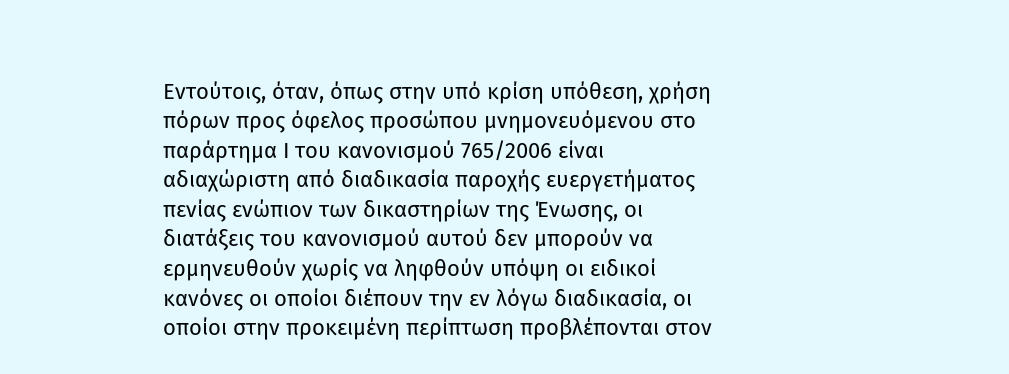Εντούτοις, όταν, όπως στην υπό κρίση υπόθεση, χρήση πόρων προς όφελος προσώπου μνημονευόμενου στο παράρτημα Ι του κανονισμού 765/2006 είναι αδιαχώριστη από διαδικασία παροχής ευεργετήματος πενίας ενώπιον των δικαστηρίων της Ένωσης, οι διατάξεις του κανονισμού αυτού δεν μπορούν να ερμηνευθούν χωρίς να ληφθούν υπόψη οι ειδικοί κανόνες οι οποίοι διέπουν την εν λόγω διαδικασία, οι οποίοι στην προκειμένη περίπτωση προβλέπονται στον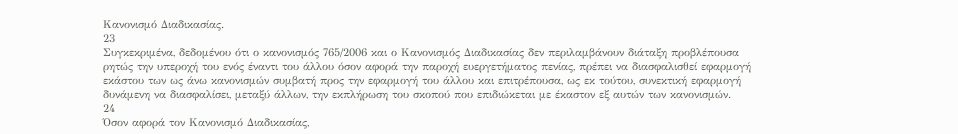Κανονισμό Διαδικασίας.
23
Συγκεκριμένα, δεδομένου ότι ο κανονισμός 765/2006 και ο Κανονισμός Διαδικασίας δεν περιλαμβάνουν διάταξη προβλέπουσα ρητώς την υπεροχή του ενός έναντι του άλλου όσον αφορά την παροχή ευεργετήματος πενίας, πρέπει να διασφαλισθεί εφαρμογή εκάστου των ως άνω κανονισμών συμβατή προς την εφαρμογή του άλλου και επιτρέπουσα, ως εκ τούτου, συνεκτική εφαρμογή δυνάμενη να διασφαλίσει, μεταξύ άλλων, την εκπλήρωση του σκοπού που επιδιώκεται με έκαστον εξ αυτών των κανονισμών.
24
Όσον αφορά τον Κανονισμό Διαδικασίας,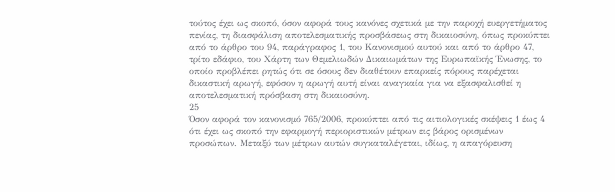τούτος έχει ως σκοπό, όσον αφορά τους κανόνες σχετικά με την παροχή ευεργετήματος πενίας, τη διασφάλιση αποτελεσματικής προσβάσεως στη δικαιοσύνη, όπως προκύπτει από το άρθρο του 94, παράγραφος 1, του Κανονισμού αυτού και από το άρθρο 47, τρίτο εδάφιο, του Χάρτη των Θεμελιωδών Δικαιωμάτων της Ευρωπαϊκής Ένωσης, το οποίο προβλέπει ρητώς ότι σε όσους δεν διαθέτουν επαρκείς πόρους παρέχεται δικαστική αρωγή, εφόσον η αρωγή αυτή είναι αναγκαία για να εξασφαλισθεί η αποτελεσματική πρόσβαση στη δικαιοσύνη.
25
Όσον αφορά τον κανονισμό 765/2006, προκύπτει από τις αιτιολογικές σκέψεις 1 έως 4 ότι έχει ως σκοπό την εφαρμογή περιοριστικών μέτρων εις βάρος ορισμένων προσώπων. Μεταξύ των μέτρων αυτών συγκαταλέγεται, ιδίως, η απαγόρευση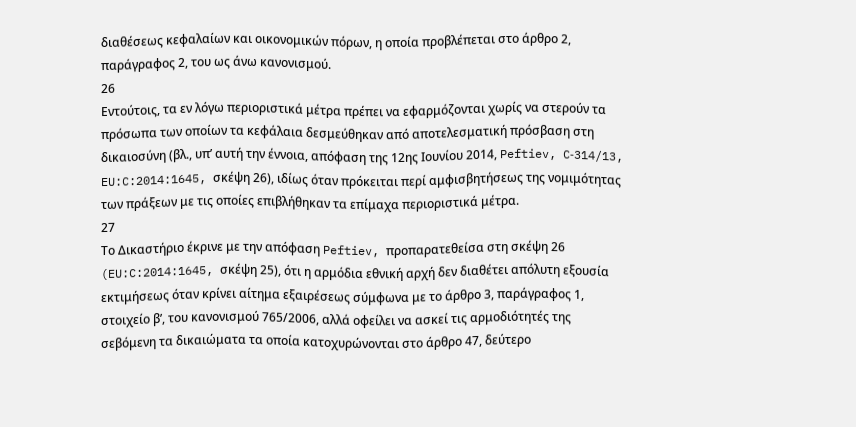διαθέσεως κεφαλαίων και οικονομικών πόρων, η οποία προβλέπεται στο άρθρο 2, παράγραφος 2, του ως άνω κανονισμού.
26
Εντούτοις, τα εν λόγω περιοριστικά μέτρα πρέπει να εφαρμόζονται χωρίς να στερούν τα πρόσωπα των οποίων τα κεφάλαια δεσμεύθηκαν από αποτελεσματική πρόσβαση στη δικαιοσύνη (βλ., υπ’ αυτή την έννοια, απόφαση της 12ης Ιουνίου 2014, Peftiev, C‑314/13, EU:C:2014:1645, σκέψη 26), ιδίως όταν πρόκειται περί αμφισβητήσεως της νομιμότητας των πράξεων με τις οποίες επιβλήθηκαν τα επίμαχα περιοριστικά μέτρα.
27
Το Δικαστήριο έκρινε με την απόφαση Peftiev, προπαρατεθείσα στη σκέψη 26 (EU:C:2014:1645, σκέψη 25), ότι η αρμόδια εθνική αρχή δεν διαθέτει απόλυτη εξουσία εκτιμήσεως όταν κρίνει αίτημα εξαιρέσεως σύμφωνα με το άρθρο 3, παράγραφος 1, στοιχείο βʹ, του κανονισμού 765/2006, αλλά οφείλει να ασκεί τις αρμοδιότητές της σεβόμενη τα δικαιώματα τα οποία κατοχυρώνονται στο άρθρο 47, δεύτερο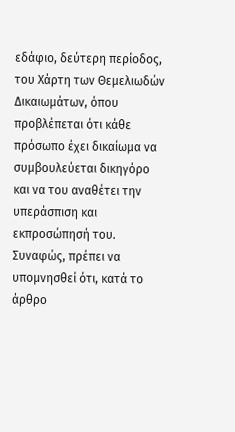εδάφιο, δεύτερη περίοδος, του Χάρτη των Θεμελιωδών Δικαιωμάτων, όπου προβλέπεται ότι κάθε πρόσωπο έχει δικαίωμα να συμβουλεύεται δικηγόρο και να του αναθέτει την υπεράσπιση και εκπροσώπησή του. Συναφώς, πρέπει να υπομνησθεί ότι, κατά το άρθρο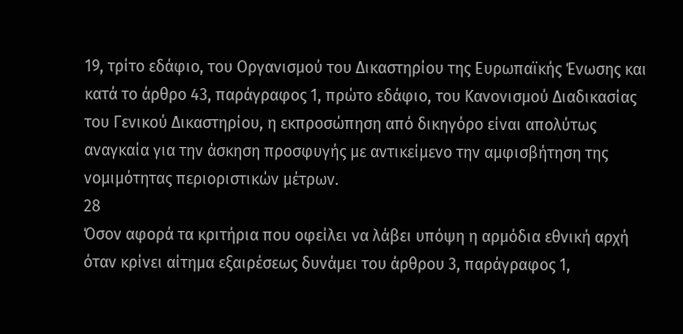19, τρίτο εδάφιο, του Οργανισμού του Δικαστηρίου της Ευρωπαϊκής Ένωσης και κατά το άρθρο 43, παράγραφος 1, πρώτο εδάφιο, του Κανονισμού Διαδικασίας του Γενικού Δικαστηρίου, η εκπροσώπηση από δικηγόρο είναι απολύτως αναγκαία για την άσκηση προσφυγής με αντικείμενο την αμφισβήτηση της νομιμότητας περιοριστικών μέτρων.
28
Όσον αφορά τα κριτήρια που οφείλει να λάβει υπόψη η αρμόδια εθνική αρχή όταν κρίνει αίτημα εξαιρέσεως δυνάμει του άρθρου 3, παράγραφος 1,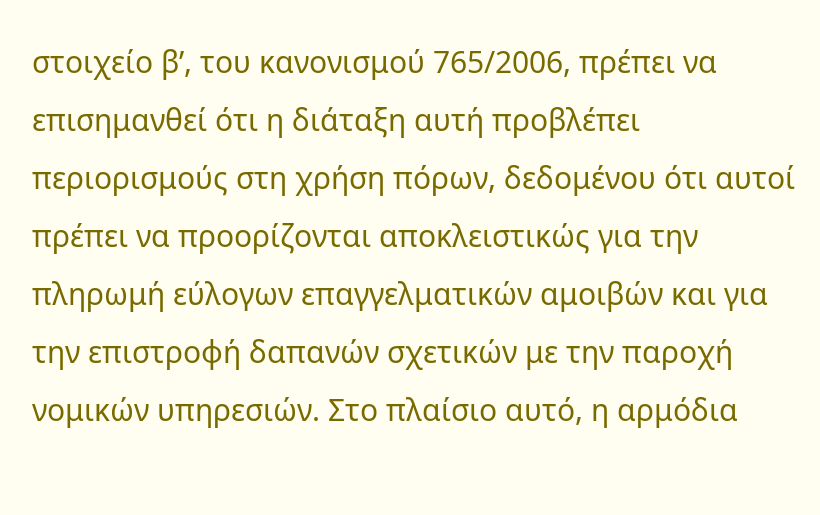στοιχείο βʹ, του κανονισμού 765/2006, πρέπει να επισημανθεί ότι η διάταξη αυτή προβλέπει περιορισμούς στη χρήση πόρων, δεδομένου ότι αυτοί πρέπει να προορίζονται αποκλειστικώς για την πληρωμή εύλογων επαγγελματικών αμοιβών και για την επιστροφή δαπανών σχετικών με την παροχή νομικών υπηρεσιών. Στο πλαίσιο αυτό, η αρμόδια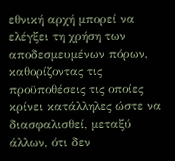εθνική αρχή μπορεί να ελέγξει τη χρήση των αποδεσμευμένων πόρων, καθορίζοντας τις προϋποθέσεις τις οποίες κρίνει κατάλληλες ώστε να διασφαλισθεί, μεταξύ άλλων, ότι δεν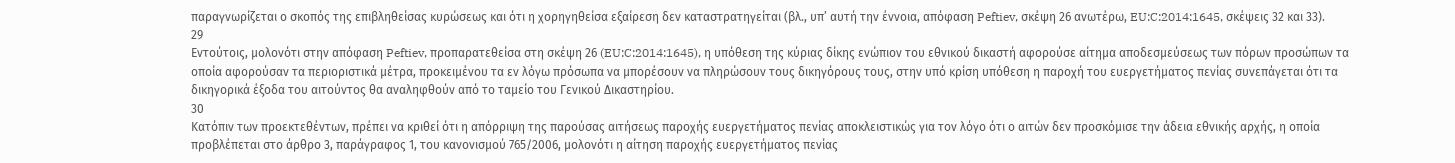παραγνωρίζεται ο σκοπός της επιβληθείσας κυρώσεως και ότι η χορηγηθείσα εξαίρεση δεν καταστρατηγείται (βλ., υπ’ αυτή την έννοια, απόφαση Peftiev, σκέψη 26 ανωτέρω, EU:C:2014:1645, σκέψεις 32 και 33).
29
Εντούτοις, μολονότι στην απόφαση Peftiev, προπαρατεθείσα στη σκέψη 26 (EU:C:2014:1645), η υπόθεση της κύριας δίκης ενώπιον του εθνικού δικαστή αφορούσε αίτημα αποδεσμεύσεως των πόρων προσώπων τα οποία αφορούσαν τα περιοριστικά μέτρα, προκειμένου τα εν λόγω πρόσωπα να μπορέσουν να πληρώσουν τους δικηγόρους τους, στην υπό κρίση υπόθεση η παροχή του ευεργετήματος πενίας συνεπάγεται ότι τα δικηγορικά έξοδα του αιτούντος θα αναληφθούν από το ταμείο του Γενικού Δικαστηρίου.
30
Κατόπιν των προεκτεθέντων, πρέπει να κριθεί ότι η απόρριψη της παρούσας αιτήσεως παροχής ευεργετήματος πενίας αποκλειστικώς για τον λόγο ότι ο αιτών δεν προσκόμισε την άδεια εθνικής αρχής, η οποία προβλέπεται στο άρθρο 3, παράγραφος 1, του κανονισμού 765/2006, μολονότι η αίτηση παροχής ευεργετήματος πενίας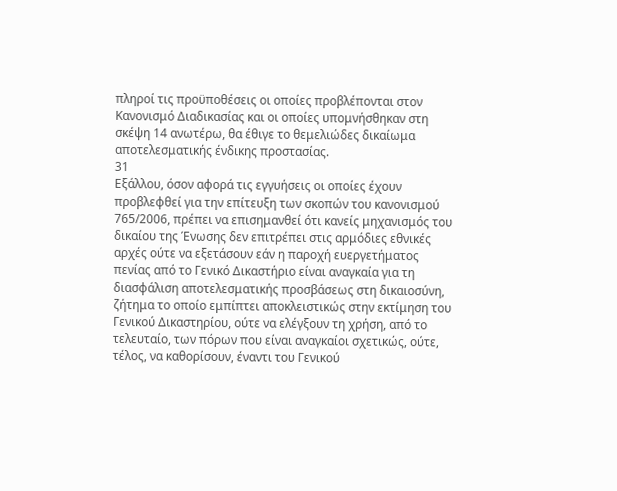πληροί τις προϋποθέσεις οι οποίες προβλέπονται στον Κανονισμό Διαδικασίας και οι οποίες υπομνήσθηκαν στη σκέψη 14 ανωτέρω, θα έθιγε το θεμελιώδες δικαίωμα αποτελεσματικής ένδικης προστασίας.
31
Εξάλλου, όσον αφορά τις εγγυήσεις οι οποίες έχουν προβλεφθεί για την επίτευξη των σκοπών του κανονισμού 765/2006, πρέπει να επισημανθεί ότι κανείς μηχανισμός του δικαίου της Ένωσης δεν επιτρέπει στις αρμόδιες εθνικές αρχές ούτε να εξετάσουν εάν η παροχή ευεργετήματος πενίας από το Γενικό Δικαστήριο είναι αναγκαία για τη διασφάλιση αποτελεσματικής προσβάσεως στη δικαιοσύνη, ζήτημα το οποίο εμπίπτει αποκλειστικώς στην εκτίμηση του Γενικού Δικαστηρίου, ούτε να ελέγξουν τη χρήση, από το τελευταίο, των πόρων που είναι αναγκαίοι σχετικώς, ούτε, τέλος, να καθορίσουν, έναντι του Γενικού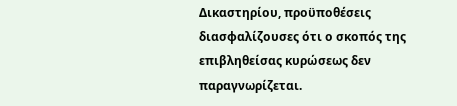Δικαστηρίου, προϋποθέσεις διασφαλίζουσες ότι ο σκοπός της επιβληθείσας κυρώσεως δεν παραγνωρίζεται.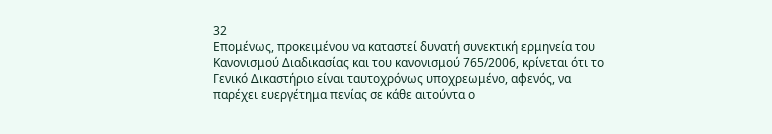32
Επομένως, προκειμένου να καταστεί δυνατή συνεκτική ερμηνεία του Κανονισμού Διαδικασίας και του κανονισμού 765/2006, κρίνεται ότι το Γενικό Δικαστήριο είναι ταυτοχρόνως υποχρεωμένο, αφενός, να παρέχει ευεργέτημα πενίας σε κάθε αιτούντα ο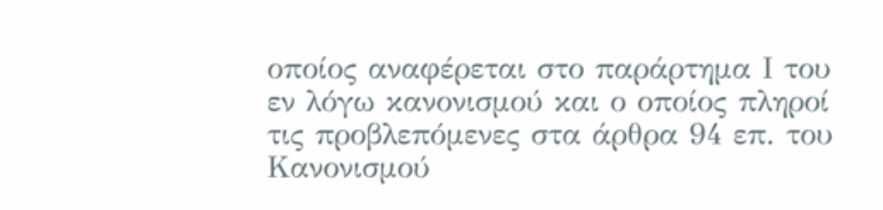οποίος αναφέρεται στο παράρτημα Ι του εν λόγω κανονισμού και ο οποίος πληροί τις προβλεπόμενες στα άρθρα 94 επ. του Κανονισμού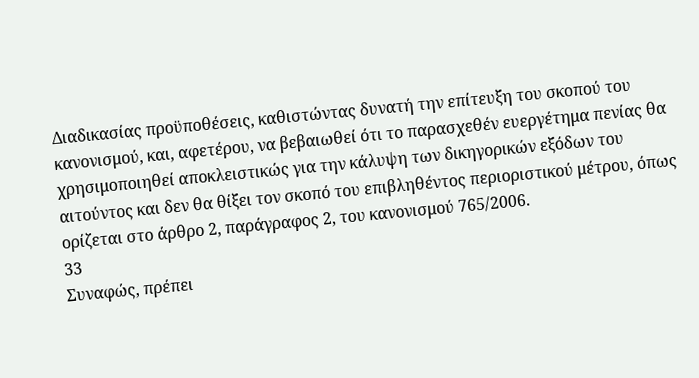Διαδικασίας προϋποθέσεις, καθιστώντας δυνατή την επίτευξη του σκοπού του κανονισμού, και, αφετέρου, να βεβαιωθεί ότι το παρασχεθέν ευεργέτημα πενίας θα χρησιμοποιηθεί αποκλειστικώς για την κάλυψη των δικηγορικών εξόδων του αιτούντος και δεν θα θίξει τον σκοπό του επιβληθέντος περιοριστικού μέτρου, όπως ορίζεται στο άρθρο 2, παράγραφος 2, του κανονισμού 765/2006.
33
Συναφώς, πρέπει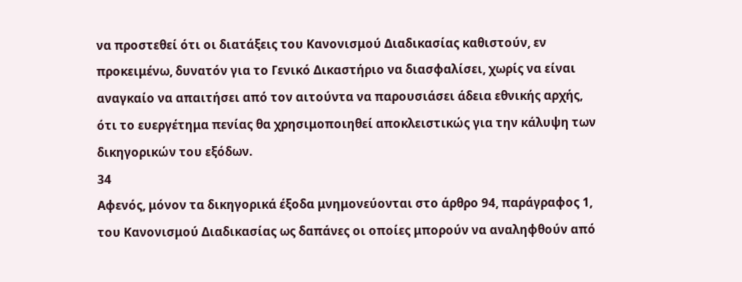να προστεθεί ότι οι διατάξεις του Κανονισμού Διαδικασίας καθιστούν, εν προκειμένω, δυνατόν για το Γενικό Δικαστήριο να διασφαλίσει, χωρίς να είναι αναγκαίο να απαιτήσει από τον αιτούντα να παρουσιάσει άδεια εθνικής αρχής, ότι το ευεργέτημα πενίας θα χρησιμοποιηθεί αποκλειστικώς για την κάλυψη των δικηγορικών του εξόδων.
34
Αφενός, μόνον τα δικηγορικά έξοδα μνημονεύονται στο άρθρο 94, παράγραφος 1, του Κανονισμού Διαδικασίας ως δαπάνες οι οποίες μπορούν να αναληφθούν από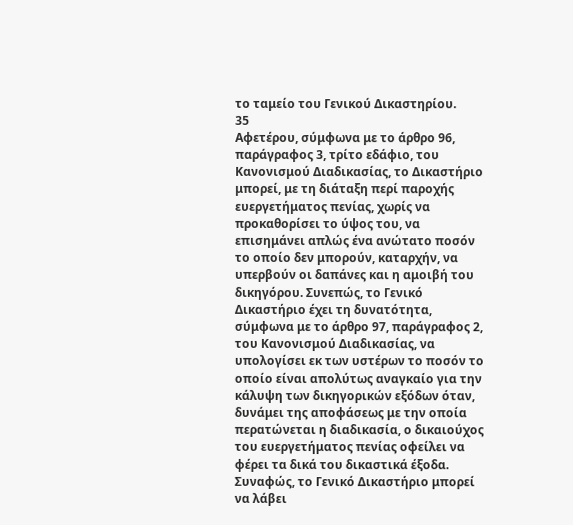το ταμείο του Γενικού Δικαστηρίου.
35
Αφετέρου, σύμφωνα με το άρθρο 96, παράγραφος 3, τρίτο εδάφιο, του Κανονισμού Διαδικασίας, το Δικαστήριο μπορεί, με τη διάταξη περί παροχής ευεργετήματος πενίας, χωρίς να προκαθορίσει το ύψος του, να επισημάνει απλώς ένα ανώτατο ποσόν το οποίο δεν μπορούν, καταρχήν, να υπερβούν οι δαπάνες και η αμοιβή του δικηγόρου. Συνεπώς, το Γενικό Δικαστήριο έχει τη δυνατότητα, σύμφωνα με το άρθρο 97, παράγραφος 2, του Κανονισμού Διαδικασίας, να υπολογίσει εκ των υστέρων το ποσόν το οποίο είναι απολύτως αναγκαίο για την κάλυψη των δικηγορικών εξόδων όταν, δυνάμει της αποφάσεως με την οποία περατώνεται η διαδικασία, ο δικαιούχος του ευεργετήματος πενίας οφείλει να φέρει τα δικά του δικαστικά έξοδα. Συναφώς, το Γενικό Δικαστήριο μπορεί να λάβει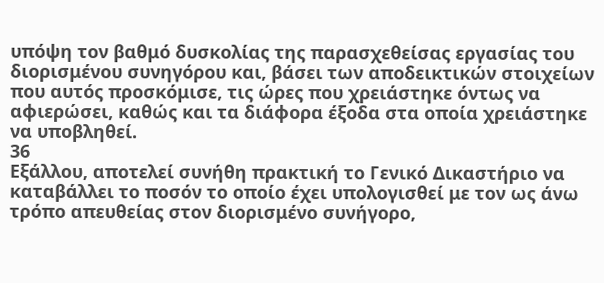υπόψη τον βαθμό δυσκολίας της παρασχεθείσας εργασίας του διορισμένου συνηγόρου και, βάσει των αποδεικτικών στοιχείων που αυτός προσκόμισε, τις ώρες που χρειάστηκε όντως να αφιερώσει, καθώς και τα διάφορα έξοδα στα οποία χρειάστηκε να υποβληθεί.
36
Εξάλλου, αποτελεί συνήθη πρακτική το Γενικό Δικαστήριο να καταβάλλει το ποσόν το οποίο έχει υπολογισθεί με τον ως άνω τρόπο απευθείας στον διορισμένο συνήγορο,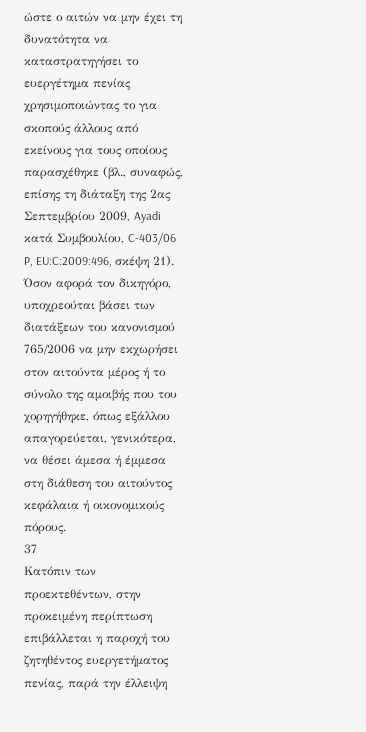ώστε ο αιτών να μην έχει τη δυνατότητα να καταστρατηγήσει το ευεργέτημα πενίας χρησιμοποιώντας το για σκοπούς άλλους από εκείνους για τους οποίους παρασχέθηκε (βλ., συναφώς, επίσης τη διάταξη της 2ας Σεπτεμβρίου 2009, Ayadi κατά Συμβουλίου, C‑403/06 P, EU:C:2009:496, σκέψη 21). Όσον αφορά τον δικηγόρο, υποχρεούται βάσει των διατάξεων του κανονισμού 765/2006 να μην εκχωρήσει στον αιτούντα μέρος ή το σύνολο της αμοιβής που του χορηγήθηκε, όπως εξάλλου απαγορεύεται, γενικότερα, να θέσει άμεσα ή έμμεσα στη διάθεση του αιτούντος κεφάλαια ή οικονομικούς πόρους.
37
Κατόπιν των προεκτεθέντων, στην προκειμένη περίπτωση επιβάλλεται η παροχή του ζητηθέντος ευεργετήματος πενίας, παρά την έλλειψη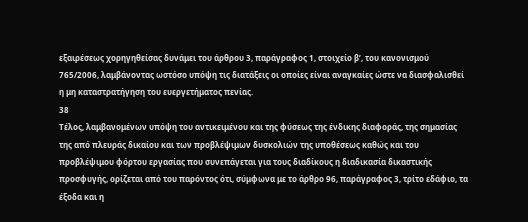εξαιρέσεως χορηγηθείσας δυνάμει του άρθρου 3, παράγραφος 1, στοιχείο βʹ, του κανονισμού 765/2006, λαμβάνοντας ωστόσο υπόψη τις διατάξεις οι οποίες είναι αναγκαίες ώστε να διασφαλισθεί η μη καταστρατήγηση του ευεργετήματος πενίας.
38
Τέλος, λαμβανομένων υπόψη του αντικειμένου και της φύσεως της ένδικης διαφοράς, της σημασίας της από πλευράς δικαίου και των προβλέψιμων δυσκολιών της υποθέσεως καθώς και του προβλέψιμου φόρτου εργασίας που συνεπάγεται για τους διαδίκους η διαδικασία δικαστικής προσφυγής, ορίζεται από του παρόντος ότι, σύμφωνα με το άρθρο 96, παράγραφος 3, τρίτο εδάφιο, τα έξοδα και η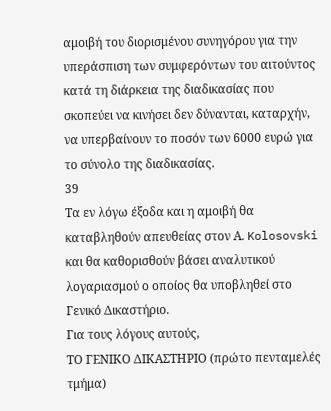αμοιβή του διορισμένου συνηγόρου για την υπεράσπιση των συμφερόντων του αιτούντος κατά τη διάρκεια της διαδικασίας που σκοπεύει να κινήσει δεν δύνανται, καταρχήν, να υπερβαίνουν το ποσόν των 6000 ευρώ για το σύνολο της διαδικασίας.
39
Τα εν λόγω έξοδα και η αμοιβή θα καταβληθούν απευθείας στον Α. Kolosovski και θα καθορισθούν βάσει αναλυτικού λογαριασμού ο οποίος θα υποβληθεί στο Γενικό Δικαστήριο.
Για τους λόγους αυτούς,
ΤΟ ΓΕΝΙΚΟ ΔΙΚΑΣΤΗΡΙΟ (πρώτο πενταμελές τμήμα)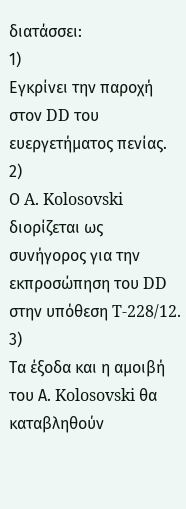διατάσσει:
1)
Εγκρίνει την παροχή στον DD του ευεργετήματος πενίας.
2)
Ο A. Kolosovski διορίζεται ως συνήγορος για την εκπροσώπηση του DD στην υπόθεση T‑228/12.
3)
Τα έξοδα και η αμοιβή του Α. Kolosovski θα καταβληθούν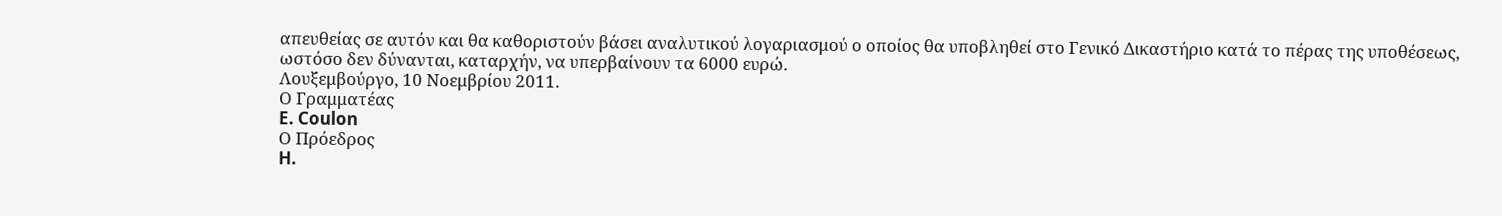απευθείας σε αυτόν και θα καθοριστούν βάσει αναλυτικού λογαριασμού ο οποίος θα υποβληθεί στο Γενικό Δικαστήριο κατά το πέρας της υποθέσεως, ωστόσο δεν δύνανται, καταρχήν, να υπερβαίνουν τα 6000 ευρώ.
Λουξεμβούργο, 10 Νοεμβρίου 2011.
Ο Γραμματέας
E. Coulon
Ο Πρόεδρος
H.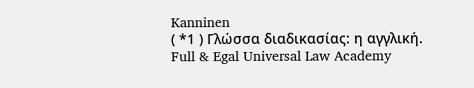Kanninen
( *1 ) Γλώσσα διαδικασίας: η αγγλική.
Full & Egal Universal Law Academy